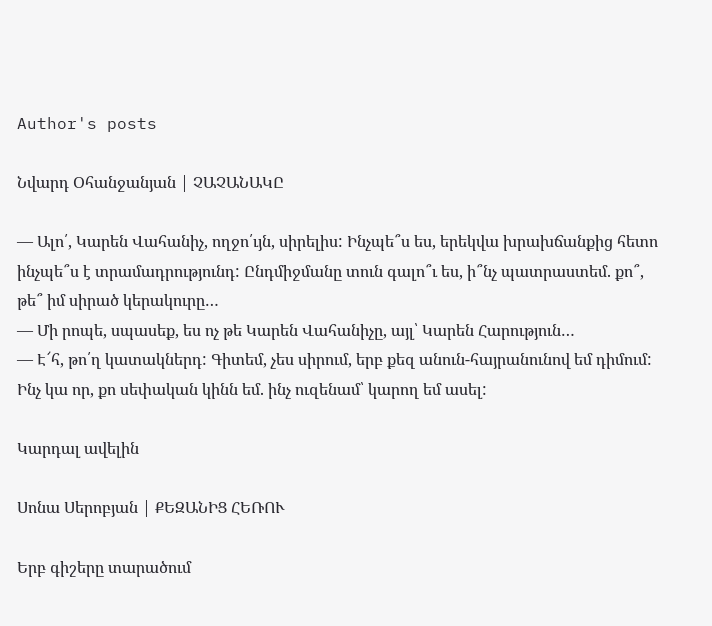Author's posts

Նվարդ Օհանջանյան | ՉԱՉԱՆԱԿԸ

— Ալո՛, Կարեն Վահանիչ, ողջո՛ւյն, սիրելիս: Ինչպե՞ս ես, երեկվա խրախճանքից հետո ինչպե՞ս է տրամադրությունդ: Ընդմիջմանը տուն գալո՞ւ ես, ի՞նչ պատրաստեմ. քո՞, թե՞ իմ սիրած կերակուրը…
— Մի րոպե, սպասեք, ես ոչ թե Կարեն Վահանիչը, այլ՝ Կարեն Հարություն…
— Է՜հ, թո՛ղ կատակներդ: Գիտեմ, չես սիրում, երբ քեզ անուն-հայրանունով եմ դիմում: Ինչ կա որ, քո սեփական կինն եմ. ինչ ուզենամ՝ կարող եմ ասել:

Կարդալ ավելին

Սոնա Սերոբյան | ՔԵԶԱՆԻՑ ՀԵՌՈՒ

Երբ գիշերը տարածում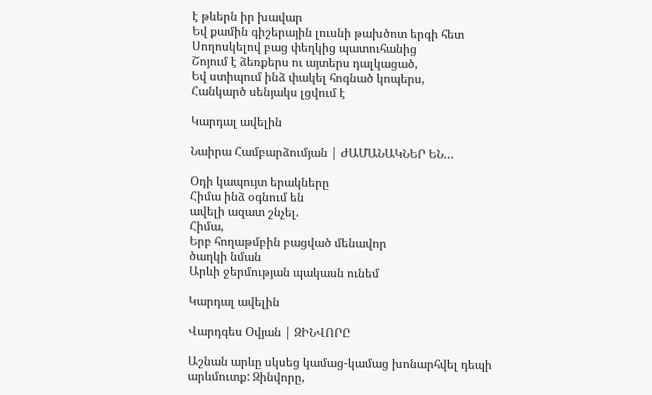է թևերն իր խավար
Եվ քամին գիշերային լուսնի թախծոտ երգի հետ
Սողոսկելով բաց փեղկից պատուհանից
Շոյում է ձեռքերս ու այտերս դալկացած,
Եվ ստիպում ինձ փակել հոգնած կոպերս,
Հանկարծ սենյակս լցվում է

Կարդալ ավելին

Նաիրա Համբարձումյան | ԺԱՄԱՆԱԿՆԵՐ ԵՆ…

Օդի կապույտ երակները
Հիմա ինձ օգնում են
ավելի ազատ շնչել.
Հիմա,
Երբ հողաթմբին բացված մենավոր
ծաղկի նման
Արևի ջերմության պակասն ունեմ

Կարդալ ավելին

Վարդգես Օվյան | ԶԻՆՎՈՐԸ

Աշնան արևը սկսեց կամաց-կամաց խոնարհվել դեպի արևմուտք: Զինվորը,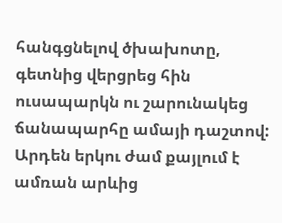հանգցնելով ծխախոտը, գետնից վերցրեց հին ուսապարկն ու շարունակեց ճանապարհը ամայի դաշտով: Արդեն երկու ժամ քայլում է ամռան արևից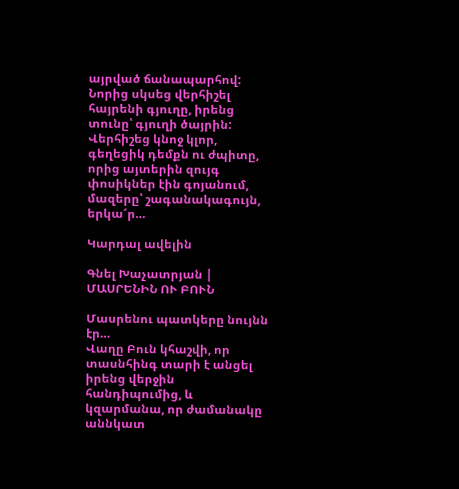այրված ճանապարհով: Նորից սկսեց վերհիշել հայրենի գյուղը, իրենց տունը՝ գյուղի ծայրին: Վերհիշեց կնոջ կլոր, գեղեցիկ դեմքն ու ժպիտը, որից այտերին զույգ փոսիկներ էին գոյանում, մազերը՝ շագանակագույն, երկա՜ր…

Կարդալ ավելին

Գնել Խաչատրյան | ՄԱՍՐԵՆԻՆ ՈՒ ԲՈՒՆ

Մասրենու պատկերը նույնն էր…
Վաղը Բուն կհաշվի, որ տասնհինգ տարի է անցել իրենց վերջին հանդիպումից, և կզարմանա, որ ժամանակը աննկատ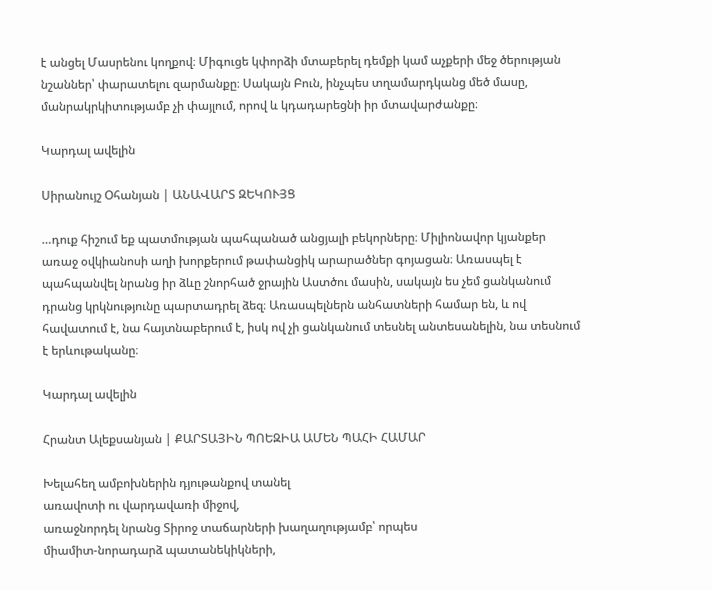է անցել Մասրենու կողքով։ Միգուցե կփորձի մտաբերել դեմքի կամ աչքերի մեջ ծերության նշաններ՝ փարատելու զարմանքը։ Սակայն Բուն, ինչպես տղամարդկանց մեծ մասը, մանրակրկիտությամբ չի փայլում, որով և կդադարեցնի իր մտավարժանքը։

Կարդալ ավելին

Սիրանույշ Օհանյան | ԱՆԱՎԱՐՏ ԶԵԿՈՒՅՑ

…դուք հիշում եք պատմության պահպանած անցյալի բեկորները։ Միլիոնավոր կյանքեր առաջ օվկիանոսի աղի խորքերում թափանցիկ արարածներ գոյացան։ Առասպել է պահպանվել նրանց իր ձևը շնորհած ջրային Աստծու մասին, սակայն ես չեմ ցանկանում դրանց կրկնությունը պարտադրել ձեզ։ Առասպելներն անհատների համար են, և ով հավատում է, նա հայտնաբերում է, իսկ ով չի ցանկանում տեսնել անտեսանելին, նա տեսնում է երևութականը։

Կարդալ ավելին

Հրանտ Ալեքսանյան | ՔԱՐՏԱՅԻՆ ՊՈԵԶԻԱ ԱՄԵՆ ՊԱՀԻ ՀԱՄԱՐ

Խելահեղ ամբոխներին դյութանքով տանել
առավոտի ու վարդավառի միջով,
առաջնորդել նրանց Տիրոջ տաճարների խաղաղությամբ՝ որպես
միամիտ-նորադարձ պատանեկիկների,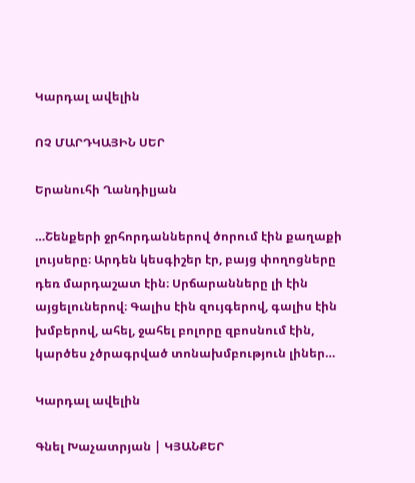Կարդալ ավելին

ՈՉ ՄԱՐԴԿԱՅԻՆ ՍԵՐ

Երանուհի Ղանդիլյան

…Շենքերի ջրհորդաններով ծորում էին քաղաքի լույսերը։ Արդեն կեսգիշեր էր, բայց փողոցները դեռ մարդաշատ էին։ Սրճարանները լի էին այցելուներով։ Գալիս էին զույգերով, գալիս էին խմբերով, ահել, ջահել բոլորը զբոսնում էին, կարծես չծրագրված տոնախմբություն լիներ…

Կարդալ ավելին

Գնել Խաչատրյան | ԿՅԱՆՔԵՐ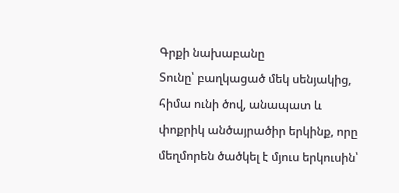Գրքի նախաբանը
Տունը՝ բաղկացած մեկ սենյակից, հիմա ունի ծով, անապատ և փոքրիկ անծայրածիր երկինք, որը մեղմորեն ծածկել է մյուս երկուսին՝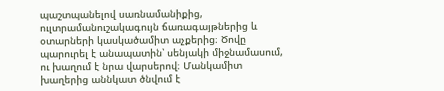պաշտպանելով սառնամանիքից, ուլտրամանուշակագույն ճառագայթներից և օտարների կասկածամիտ աչքերից։ Ծովը պարուրել է անապատին՝ սենյակի միջնամասում, ու խաղում է նրա վարսերով։ Մանկամիտ խաղերից աննկատ ծնվում է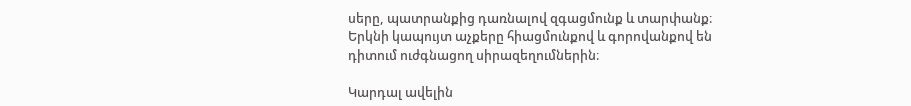սերը, պատրանքից դառնալով զգացմունք և տարփանք։
Երկնի կապույտ աչքերը հիացմունքով և գորովանքով են դիտում ուժգնացող սիրազեղումներին։

Կարդալ ավելին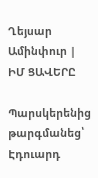Ղեյսար Ամինփուր | ԻՄ ՑԱՎԵՐԸ

Պարսկերենից թարգմանեց՝ Էդուարդ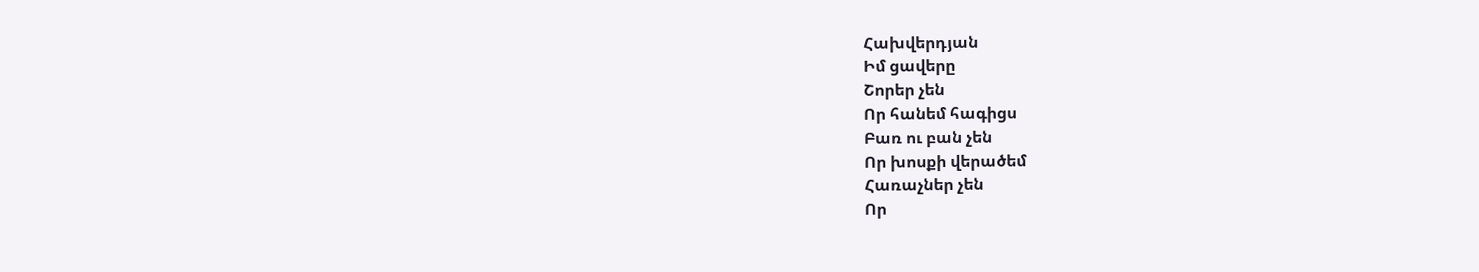Հախվերդյան
Իմ ցավերը
Շորեր չեն
Որ հանեմ հագիցս
Բառ ու բան չեն
Որ խոսքի վերածեմ
Հառաչներ չեն
Որ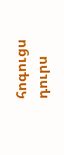հոգուցս դուրս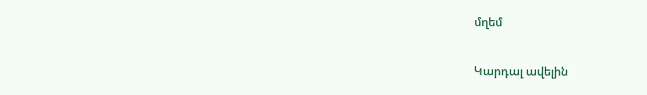մղեմ

Կարդալ ավելին